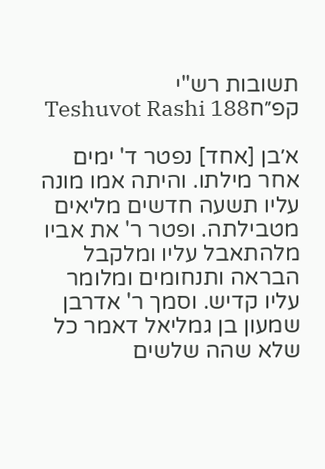תשובות רש"י קפ״חTeshuvot Rashi 188

א׳בן [אחד] נפטר ד' ימים אחר מילתו. והיתה אמו מונה עליו תשעה חדשים מליאים מטבילתה. ופטר ר' את אביו מלהתאבל עליו ומלקבל הבראה ותנחומים ומלומר עליו קדיש. וסמך ר' אדרבן שמעון בן גמליאל דאמר כל שלא שהה שלשים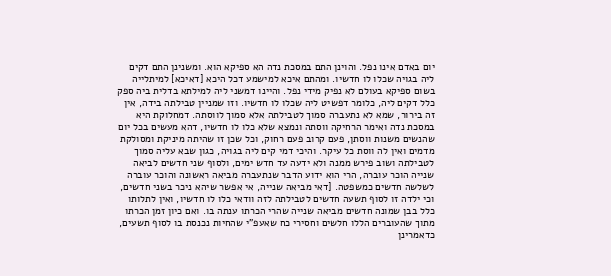יום באדם אינו נפל. והוינן התם במסכת נדה הא ספיקא הוא. ומשנינן התם דקים ליה בגויה שכלו לו חדשיו. ומהתם איכא למישמע דכל היכא [דאיכא] למיתלייה בשום ספיקא בעולם לא נפיק מידי נפל. והיינו דמשני ליה למילתא בדלית ביה ספק כלל דקים ליה, כלומר דפשיט ליה שכלו לו חדשיו. וזו שמניין טבילתה בידה, אין זה בירור, שמא לא נתעברה סמוך לטבילתה אלא סמוך לווסתה. דמחלוקת היא במסכת נדה ואימר הרחיקה ווסתה ונמצא שלא כלו לו חדשיו, דהא מעשים בכל יום שהנשים משנות ווסתן, פעם קרוב פעם רחוק, וכל שכן זו שהיתה מיניקת ומסולקת מדמים ואין לה ווסת כל עיקר. והיכי דמי קים ליה בגויה, כגון שבא עליה סמוך לטבילתה ושוב פירש ממנה ולא ידעה עד חדש ימים, ולסוף שני חדשים לביאה שנייה הוכר עוברה, הרי הוא ידוע הדבר שנתעברה מביאה ראשונה והוכר עוברה לשלשה חדשים כמשפטה. [דאי מביאה שנייה, אי אפשר שיהא ניכר בשני חדשים, וכי ילדה זו לסוף תשעה חדשים לטבילתה לזה וודאי כלו לו חדשיו, ואין לתלותו כלל בבן שמונה חדשים מביאה שנייה שהרי הכרתו ענתה בו. ואם כיון זמן הכרתו מתוך שהעוברים הללו חלשים וחסירי כח שאעפ"י שהחיות נכנסת בו לסוף תשעים, כדאמרינן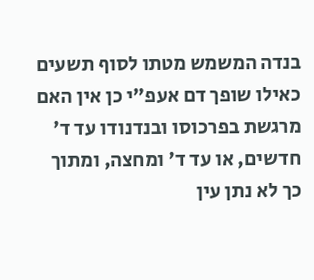בנדה המשמש מטתו לסוף תשעים כאילו שופך דם אעפ"י כן אין האם מרגשת בפרכוסו ובנדנודו עד ד' חדשים, או עד ד' ומחצה, ומתוך כך לא נתן עין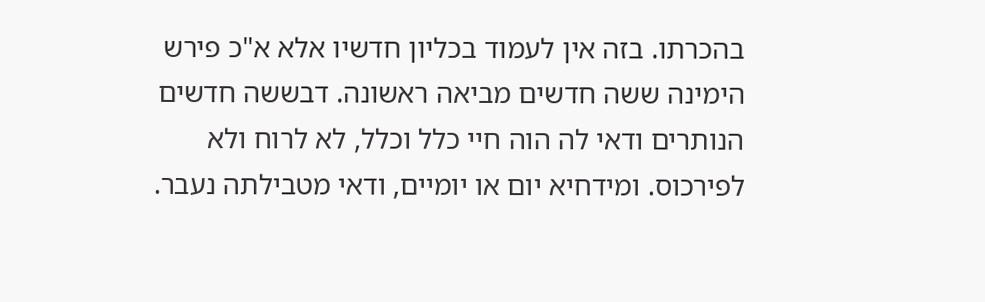בהכרתו. בזה אין לעמוד בכליון חדשיו אלא א"כ פירש הימינה ששה חדשים מביאה ראשונה. דבששה חדשים הנותרים ודאי לה הוה חיי כלל וכלל, לא לרוח ולא לפירכוס. ומידחיא יום או יומיים, ודאי מטבילתה נעבר.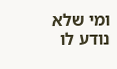ומי שלא נודע לו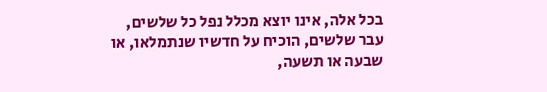בכל אלה, אינו יוצא מכלל נפל כל שלשים, עבר שלשים, הוכיח על חדשיו שנתמלאו, או שבעה או תשעה,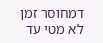דמחוסר זמן לא מטי עד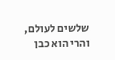שלשים לעולם, והרי הוא כבן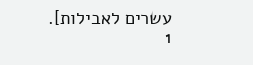עשרים לאבילות].
1